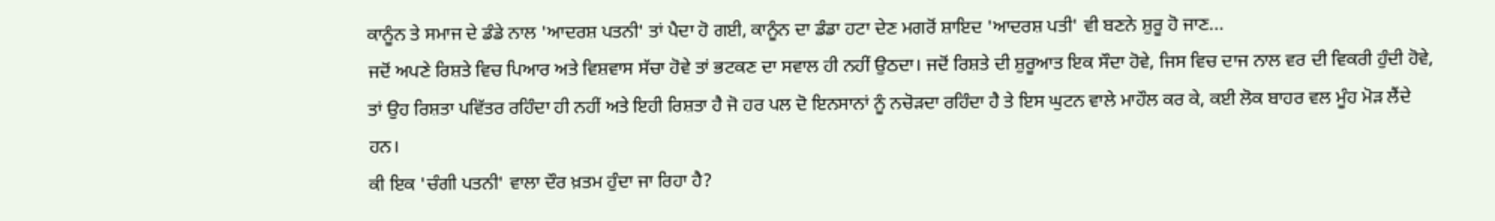ਕਾਨੂੰਨ ਤੇ ਸਮਾਜ ਦੇ ਡੰਡੇ ਨਾਲ 'ਆਦਰਸ਼ ਪਤਨੀ' ਤਾਂ ਪੈਦਾ ਹੋ ਗਈ, ਕਾਨੂੰਨ ਦਾ ਡੰਡਾ ਹਟਾ ਦੇਣ ਮਗਰੋਂ ਸ਼ਾਇਦ 'ਆਦਰਸ਼ ਪਤੀ' ਵੀ ਬਣਨੇ ਸ਼ੁਰੂ ਹੋ ਜਾਣ...
ਜਦੋਂ ਅਪਣੇ ਰਿਸ਼ਤੇ ਵਿਚ ਪਿਆਰ ਅਤੇ ਵਿਸ਼ਵਾਸ ਸੱਚਾ ਹੋਵੇ ਤਾਂ ਭਟਕਣ ਦਾ ਸਵਾਲ ਹੀ ਨਹੀਂ ਉਠਦਾ। ਜਦੋਂ ਰਿਸ਼ਤੇ ਦੀ ਸ਼ੁਰੂਆਤ ਇਕ ਸੌਦਾ ਹੋਵੇ, ਜਿਸ ਵਿਚ ਦਾਜ ਨਾਲ ਵਰ ਦੀ ਵਿਕਰੀ ਹੁੰਦੀ ਹੋਵੇ, ਤਾਂ ਉਹ ਰਿਸ਼ਤਾ ਪਵਿੱਤਰ ਰਹਿੰਦਾ ਹੀ ਨਹੀਂ ਅਤੇ ਇਹੀ ਰਿਸ਼ਤਾ ਹੈ ਜੋ ਹਰ ਪਲ ਦੋ ਇਨਸਾਨਾਂ ਨੂੰ ਨਚੋੜਦਾ ਰਹਿੰਦਾ ਹੈ ਤੇ ਇਸ ਘੁਟਨ ਵਾਲੇ ਮਾਹੌਲ ਕਰ ਕੇ, ਕਈ ਲੋਕ ਬਾਹਰ ਵਲ ਮੂੰਹ ਮੋੜ ਲੈਂਦੇ ਹਨ।
ਕੀ ਇਕ 'ਚੰਗੀ ਪਤਨੀ' ਵਾਲਾ ਦੌਰ ਖ਼ਤਮ ਹੁੰਦਾ ਜਾ ਰਿਹਾ ਹੈ?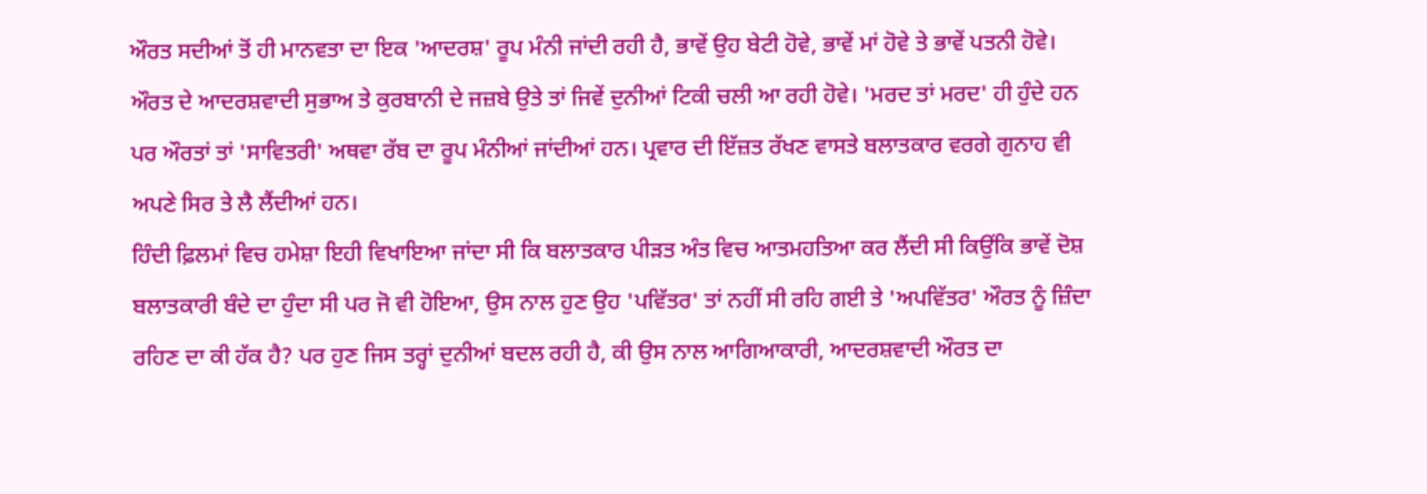ਔਰਤ ਸਦੀਆਂ ਤੋਂ ਹੀ ਮਾਨਵਤਾ ਦਾ ਇਕ 'ਆਦਰਸ਼' ਰੂਪ ਮੰਨੀ ਜਾਂਦੀ ਰਹੀ ਹੈ, ਭਾਵੇਂ ਉਹ ਬੇਟੀ ਹੋਵੇ, ਭਾਵੇਂ ਮਾਂ ਹੋਵੇ ਤੇ ਭਾਵੇਂ ਪਤਨੀ ਹੋਵੇ। ਔਰਤ ਦੇ ਆਦਰਸ਼ਵਾਦੀ ਸੁਭਾਅ ਤੇ ਕੁਰਬਾਨੀ ਦੇ ਜਜ਼ਬੇ ਉਤੇ ਤਾਂ ਜਿਵੇਂ ਦੁਨੀਆਂ ਟਿਕੀ ਚਲੀ ਆ ਰਹੀ ਹੋਵੇ। 'ਮਰਦ ਤਾਂ ਮਰਦ' ਹੀ ਹੁੰਦੇ ਹਨ ਪਰ ਔਰਤਾਂ ਤਾਂ 'ਸਾਵਿਤਰੀ' ਅਥਵਾ ਰੱਬ ਦਾ ਰੂਪ ਮੰਨੀਆਂ ਜਾਂਦੀਆਂ ਹਨ। ਪ੍ਰਵਾਰ ਦੀ ਇੱਜ਼ਤ ਰੱਖਣ ਵਾਸਤੇ ਬਲਾਤਕਾਰ ਵਰਗੇ ਗੁਨਾਹ ਵੀ ਅਪਣੇ ਸਿਰ ਤੇ ਲੈ ਲੈਂਦੀਆਂ ਹਨ।
ਹਿੰਦੀ ਫ਼ਿਲਮਾਂ ਵਿਚ ਹਮੇਸ਼ਾ ਇਹੀ ਵਿਖਾਇਆ ਜਾਂਦਾ ਸੀ ਕਿ ਬਲਾਤਕਾਰ ਪੀੜਤ ਅੰਤ ਵਿਚ ਆਤਮਹਤਿਆ ਕਰ ਲੈਂਦੀ ਸੀ ਕਿਉਂਕਿ ਭਾਵੇਂ ਦੋਸ਼ ਬਲਾਤਕਾਰੀ ਬੰਦੇ ਦਾ ਹੁੰਦਾ ਸੀ ਪਰ ਜੋ ਵੀ ਹੋਇਆ, ਉਸ ਨਾਲ ਹੁਣ ਉਹ 'ਪਵਿੱਤਰ' ਤਾਂ ਨਹੀਂ ਸੀ ਰਹਿ ਗਈ ਤੇ 'ਅਪਵਿੱਤਰ' ਔਰਤ ਨੂੰ ਜ਼ਿੰਦਾ ਰਹਿਣ ਦਾ ਕੀ ਹੱਕ ਹੈ? ਪਰ ਹੁਣ ਜਿਸ ਤਰ੍ਹਾਂ ਦੁਨੀਆਂ ਬਦਲ ਰਹੀ ਹੈ, ਕੀ ਉਸ ਨਾਲ ਆਗਿਆਕਾਰੀ, ਆਦਰਸ਼ਵਾਦੀ ਔਰਤ ਦਾ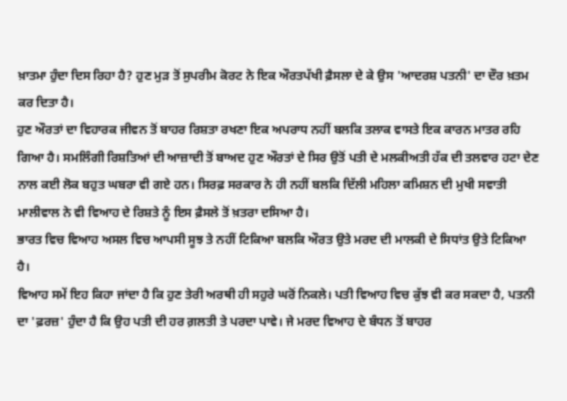ਖ਼ਾਤਮਾ ਹੁੰਦਾ ਦਿਸ ਰਿਹਾ ਹੈ? ਹੁਣ ਮੁੜ ਤੋਂ ਸੁਪਰੀਮ ਕੋਰਟ ਨੇ ਇਕ ਔਰਤਪੱਖੀ ਫ਼ੈਸਲਾ ਦੇ ਕੇ ਉਸ 'ਆਦਰਸ਼ ਪਤਨੀ' ਦਾ ਦੌਰ ਖ਼ਤਮ ਕਰ ਦਿਤਾ ਹੈ।
ਹੁਣ ਔਰਤਾਂ ਦਾ ਵਿਹਾਰਕ ਜੀਵਨ ਤੋਂ ਬਾਹਰ ਰਿਸ਼ਤਾ ਰਖਣਾ ਇਕ ਅਪਰਾਧ ਨਹੀਂ ਬਲਕਿ ਤਲਾਕ ਵਾਸਤੇ ਇਕ ਕਾਰਨ ਮਾਤਰ ਰਹਿ ਗਿਆ ਹੈ। ਸਮਲਿੰਗੀ ਰਿਸ਼ਤਿਆਂ ਦੀ ਆਜ਼ਾਦੀ ਤੋਂ ਬਾਅਦ ਹੁਣ ਔਰਤਾਂ ਦੇ ਸਿਰ ਉਤੋਂ ਪਤੀ ਦੇ ਮਲਕੀਅਤੀ ਹੱਕ ਦੀ ਤਲਵਾਰ ਹਟਾ ਦੇਣ ਨਾਲ ਕਈ ਲੋਕ ਬਹੁਤ ਘਬਰਾ ਵੀ ਗਏ ਹਨ। ਸਿਰਫ਼ ਸਰਕਾਰ ਨੇ ਹੀ ਨਹੀਂ ਬਲਕਿ ਦਿੱਲੀ ਮਹਿਲਾ ਕਮਿਸ਼ਨ ਦੀ ਮੁਖੀ ਸਵਾਤੀ ਮਾਲੀਵਾਲ ਨੇ ਵੀ ਵਿਆਹ ਦੇ ਰਿਸ਼ਤੇ ਨੂੰ ਇਸ ਫ਼ੈਸਲੇ ਤੋਂ ਖ਼ਤਰਾ ਦਸਿਆ ਹੈ।
ਭਾਰਤ ਵਿਚ ਵਿਆਹ ਅਸਲ ਵਿਚ ਆਪਸੀ ਸੂਝ ਤੇ ਨਹੀਂ ਟਿਕਿਆ ਬਲਕਿ ਔਰਤ ਉਤੇ ਮਰਦ ਦੀ ਮਾਲਕੀ ਦੇ ਸਿਧਾਂਤ ਉਤੇ ਟਿਕਿਆ ਹੈ।
ਵਿਆਹ ਸਮੇਂ ਇਹ ਕਿਹਾ ਜਾਂਦਾ ਹੈ ਕਿ ਹੁਣ ਤੇਰੀ ਅਰਥੀ ਹੀ ਸਹੁਰੇ ਘਰੋਂ ਨਿਕਲੇ। ਪਤੀ ਵਿਆਹ ਵਿਚ ਕੁੱਝ ਵੀ ਕਰ ਸਕਦਾ ਹੈ, ਪਤਨੀ ਦਾ 'ਫ਼ਰਜ਼' ਹੁੰਦਾ ਹੈ ਕਿ ਉਹ ਪਤੀ ਦੀ ਹਰ ਗ਼ਲਤੀ ਤੇ ਪਰਦਾ ਪਾਵੇ। ਜੇ ਮਰਦ ਵਿਆਹ ਦੇ ਬੰਧਨ ਤੋਂ ਬਾਹਰ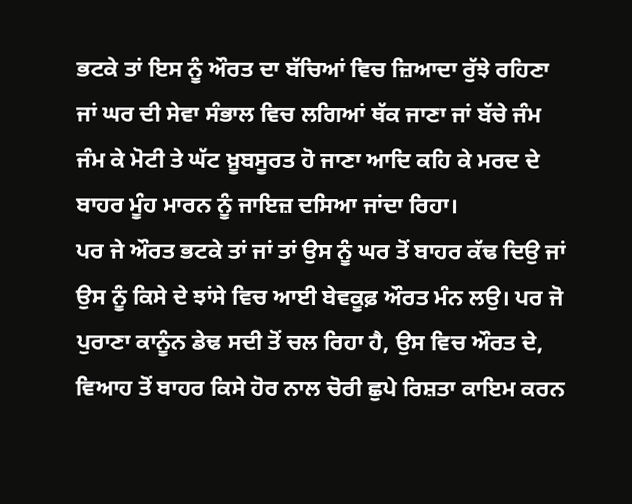ਭਟਕੇ ਤਾਂ ਇਸ ਨੂੰ ਔਰਤ ਦਾ ਬੱਚਿਆਂ ਵਿਚ ਜ਼ਿਆਦਾ ਰੁੱਝੇ ਰਹਿਣਾ ਜਾਂ ਘਰ ਦੀ ਸੇਵਾ ਸੰਭਾਲ ਵਿਚ ਲਗਿਆਂ ਥੱਕ ਜਾਣਾ ਜਾਂ ਬੱਚੇ ਜੰਮ ਜੰਮ ਕੇ ਮੋਟੀ ਤੇ ਘੱਟ ਖ਼ੂਬਸੂਰਤ ਹੋ ਜਾਣਾ ਆਦਿ ਕਹਿ ਕੇ ਮਰਦ ਦੇ ਬਾਹਰ ਮੂੰਹ ਮਾਰਨ ਨੂੰ ਜਾਇਜ਼ ਦਸਿਆ ਜਾਂਦਾ ਰਿਹਾ।
ਪਰ ਜੇ ਔਰਤ ਭਟਕੇ ਤਾਂ ਜਾਂ ਤਾਂ ਉਸ ਨੂੰ ਘਰ ਤੋਂ ਬਾਹਰ ਕੱਢ ਦਿਉ ਜਾਂ ਉਸ ਨੂੰ ਕਿਸੇ ਦੇ ਝਾਂਸੇ ਵਿਚ ਆਈ ਬੇਵਕੂਫ਼ ਔਰਤ ਮੰਨ ਲਉ। ਪਰ ਜੋ ਪੁਰਾਣਾ ਕਾਨੂੰਨ ਡੇਢ ਸਦੀ ਤੋਂ ਚਲ ਰਿਹਾ ਹੈ, ਉਸ ਵਿਚ ਔਰਤ ਦੇ, ਵਿਆਹ ਤੋਂ ਬਾਹਰ ਕਿਸੇ ਹੋਰ ਨਾਲ ਚੋਰੀ ਛੁਪੇ ਰਿਸ਼ਤਾ ਕਾਇਮ ਕਰਨ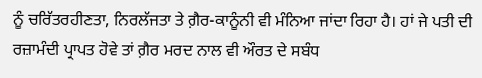ਨੂੰ ਚਰਿੱਤਰਹੀਣਤਾ, ਨਿਰਲੱਜਤਾ ਤੇ ਗ਼ੈਰ-ਕਾਨੂੰਨੀ ਵੀ ਮੰਨਿਆ ਜਾਂਦਾ ਰਿਹਾ ਹੈ। ਹਾਂ ਜੇ ਪਤੀ ਦੀ ਰਜ਼ਾਮੰਦੀ ਪ੍ਰਾਪਤ ਹੋਵੇ ਤਾਂ ਗ਼ੈਰ ਮਰਦ ਨਾਲ ਵੀ ਔਰਤ ਦੇ ਸਬੰਧ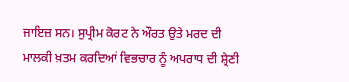ਜਾਇਜ਼ ਸਨ। ਸੁਪ੍ਰੀਮ ਕੋਰਟ ਨੇ ਔਰਤ ਉਤੇ ਮਰਦ ਦੀ ਮਾਲਕੀ ਖ਼ਤਮ ਕਰਦਿਆਂ ਵਿਭਚਾਰ ਨੂੰ ਅਪਰਾਧ ਦੀ ਸ਼੍ਰੇਣੀ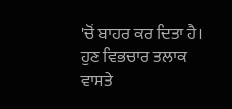'ਚੋਂ ਬਾਹਰ ਕਰ ਦਿਤਾ ਹੈ।
ਹੁਣ ਵਿਭਚਾਰ ਤਲਾਕ ਵਾਸਤੇ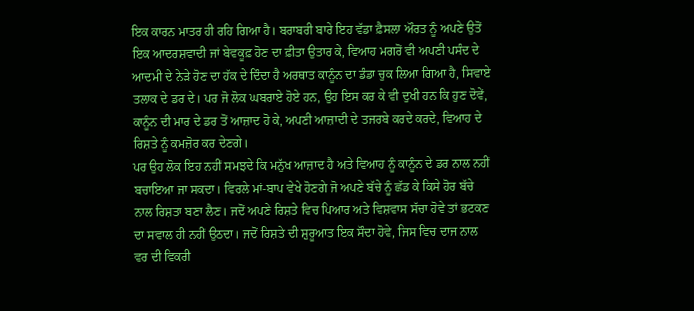ਇਕ ਕਾਰਨ ਮਾਤਰ ਹੀ ਰਹਿ ਗਿਆ ਹੈ। ਬਰਾਬਰੀ ਬਾਰੇ ਇਹ ਵੱਡਾ ਫ਼ੈਸਲਾ ਔਰਤ ਨੂੰ ਅਪਣੇ ਉਤੋਂ ਇਕ ਆਦਰਸ਼ਵਾਦੀ ਜਾਂ ਬੇਵਕੂਫ਼ ਹੋਣ ਦਾ ਫ਼ੀਤਾ ਉਤਾਰ ਕੇ, ਵਿਆਹ ਮਗਰੋਂ ਵੀ ਅਪਣੀ ਪਸੰਦ ਦੇ ਆਦਮੀ ਦੇ ਨੇੜੇ ਹੋਣ ਦਾ ਹੱਕ ਦੇ ਦਿੰਦਾ ਹੈ ਅਰਥਾਤ ਕਾਨੂੰਨ ਦਾ ਡੰਡਾ ਚੁਕ ਲਿਆ ਗਿਆ ਹੈ, ਸਿਵਾਏ ਤਲਾਕ ਦੇ ਡਰ ਦੇ। ਪਰ ਜੋ ਲੋਕ ਘਬਰਾਏ ਹੋਏ ਹਨ, ਉਹ ਇਸ ਕਰ ਕੇ ਵੀ ਦੁਖੀ ਹਨ ਕਿ ਹੁਣ ਦੋਵੇਂ, ਕਾਨੂੰਨ ਦੀ ਮਾਰ ਦੇ ਡਰ ਤੋਂ ਆਜ਼ਾਦ ਹੋ ਕੇ, ਅਪਣੀ ਆਜ਼ਾਦੀ ਦੇ ਤਜਰਬੇ ਕਰਦੇ ਕਰਦੇ, ਵਿਆਹ ਦੇ ਰਿਸ਼ਤੇ ਨੂੰ ਕਮਜ਼ੋਰ ਕਰ ਦੇਣਗੇ।
ਪਰ ਉਹ ਲੋਕ ਇਹ ਨਹੀਂ ਸਮਝਦੇ ਕਿ ਮਨੁੱਖ ਆਜ਼ਾਦ ਹੈ ਅਤੇ ਵਿਆਹ ਨੂੰ ਕਾਨੂੰਨ ਦੇ ਡਰ ਨਾਲ ਨਹੀਂ ਬਚਾਇਆ ਜਾ ਸਕਦਾ। ਵਿਰਲੇ ਮਾਂ-ਬਾਪ ਵੇਖੇ ਹੋਣਗੇ ਜੋ ਅਪਣੇ ਬੱਚੇ ਨੂੰ ਛੱਡ ਕੇ ਕਿਸੇ ਹੋਰ ਬੱਚੇ ਨਾਲ ਰਿਸ਼ਤਾ ਬਣਾ ਲੈਣ। ਜਦੋਂ ਅਪਣੇ ਰਿਸ਼ਤੇ ਵਿਚ ਪਿਆਰ ਅਤੇ ਵਿਸ਼ਵਾਸ ਸੱਚਾ ਹੋਵੇ ਤਾਂ ਭਟਕਣ ਦਾ ਸਵਾਲ ਹੀ ਨਹੀਂ ਉਠਦਾ। ਜਦੋਂ ਰਿਸ਼ਤੇ ਦੀ ਸ਼ੁਰੂਆਤ ਇਕ ਸੌਦਾ ਹੋਵੇ, ਜਿਸ ਵਿਚ ਦਾਜ ਨਾਲ ਵਰ ਦੀ ਵਿਕਰੀ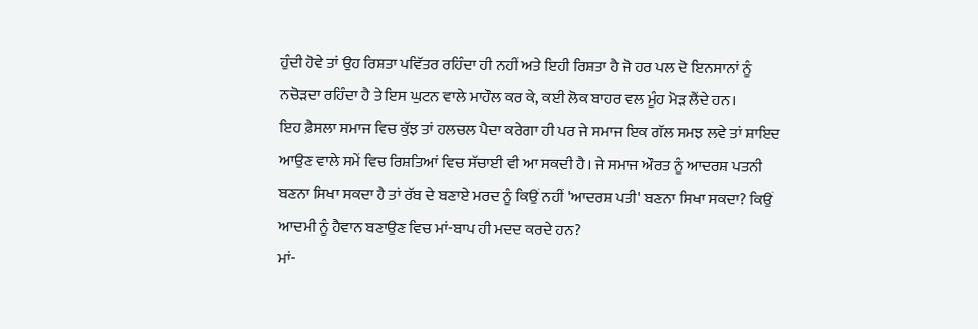ਹੁੰਦੀ ਹੋਵੇ ਤਾਂ ਉਹ ਰਿਸ਼ਤਾ ਪਵਿੱਤਰ ਰਹਿੰਦਾ ਹੀ ਨਹੀਂ ਅਤੇ ਇਹੀ ਰਿਸ਼ਤਾ ਹੈ ਜੋ ਹਰ ਪਲ ਦੋ ਇਨਸਾਨਾਂ ਨੂੰ ਨਚੋੜਦਾ ਰਹਿੰਦਾ ਹੈ ਤੇ ਇਸ ਘੁਟਨ ਵਾਲੇ ਮਾਹੌਲ ਕਰ ਕੇ, ਕਈ ਲੋਕ ਬਾਹਰ ਵਲ ਮੂੰਹ ਮੋੜ ਲੈਂਦੇ ਹਨ।
ਇਹ ਫ਼ੈਸਲਾ ਸਮਾਜ ਵਿਚ ਕੁੱਝ ਤਾਂ ਹਲਚਲ ਪੈਦਾ ਕਰੇਗਾ ਹੀ ਪਰ ਜੇ ਸਮਾਜ ਇਕ ਗੱਲ ਸਮਝ ਲਵੇ ਤਾਂ ਸ਼ਾਇਦ ਆਉਣ ਵਾਲੇ ਸਮੇਂ ਵਿਚ ਰਿਸ਼ਤਿਆਂ ਵਿਚ ਸੱਚਾਈ ਵੀ ਆ ਸਕਦੀ ਹੈ। ਜੇ ਸਮਾਜ ਔਰਤ ਨੂੰ ਆਦਰਸ਼ ਪਤਨੀ ਬਣਨਾ ਸਿਖਾ ਸਕਦਾ ਹੈ ਤਾਂ ਰੱਬ ਦੇ ਬਣਾਏ ਮਰਦ ਨੂੰ ਕਿਉਂ ਨਹੀਂ 'ਆਦਰਸ਼ ਪਤੀ' ਬਣਨਾ ਸਿਖਾ ਸਕਦਾ? ਕਿਉਂ ਆਦਮੀ ਨੂੰ ਹੈਵਾਨ ਬਣਾਉਣ ਵਿਚ ਮਾਂ-ਬਾਪ ਹੀ ਮਦਦ ਕਰਦੇ ਹਨ?
ਮਾਂ-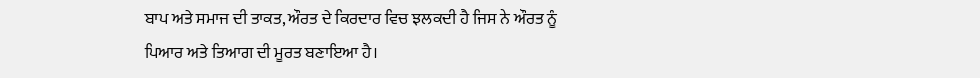ਬਾਪ ਅਤੇ ਸਮਾਜ ਦੀ ਤਾਕਤ, ਔਰਤ ਦੇ ਕਿਰਦਾਰ ਵਿਚ ਝਲਕਦੀ ਹੈ ਜਿਸ ਨੇ ਔਰਤ ਨੂੰ ਪਿਆਰ ਅਤੇ ਤਿਆਗ ਦੀ ਮੂਰਤ ਬਣਾਇਆ ਹੈ।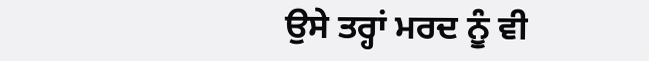ਉਸੇ ਤਰ੍ਹਾਂ ਮਰਦ ਨੂੰ ਵੀ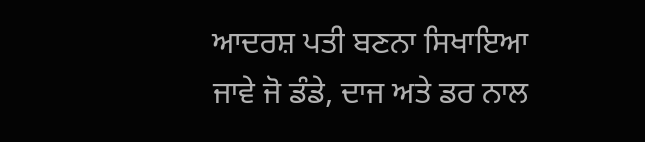ਆਦਰਸ਼ ਪਤੀ ਬਣਨਾ ਸਿਖਾਇਆ ਜਾਵੇ ਜੋ ਡੰਡੇ, ਦਾਜ ਅਤੇ ਡਰ ਨਾਲ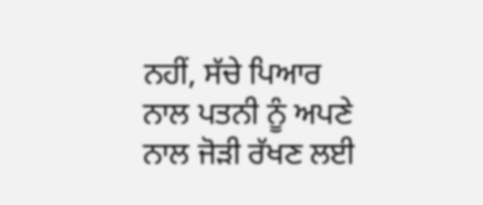ਨਹੀਂ, ਸੱਚੇ ਪਿਆਰ ਨਾਲ ਪਤਨੀ ਨੂੰ ਅਪਣੇ ਨਾਲ ਜੋੜੀ ਰੱਖਣ ਲਈ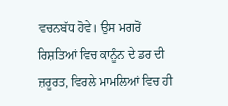ਵਚਨਬੱਧ ਹੋਵੇ। ਉਸ ਮਗਰੋਂ ਰਿਸ਼ਤਿਆਂ ਵਿਚ ਕਾਨੂੰਨ ਦੇ ਡਰ ਦੀ ਜ਼ਰੂਰਤ, ਵਿਰਲੇ ਮਾਮਲਿਆਂ ਵਿਚ ਹੀ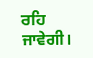ਰਹਿ ਜਾਵੇਗੀ।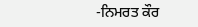-ਨਿਮਰਤ ਕੌਰ